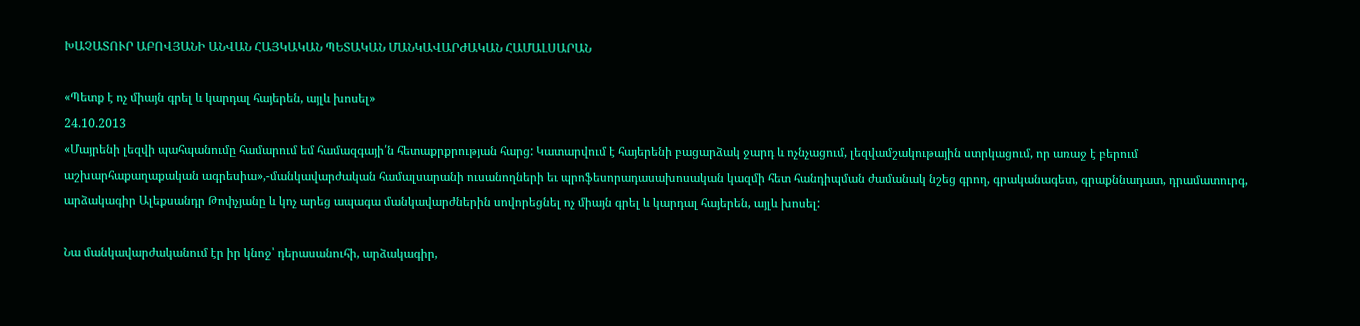ԽԱՉԱՏՈՒՐ ԱԲՈՎՅԱՆԻ ԱՆՎԱՆ ՀԱՅԿԱԿԱՆ ՊԵՏԱԿԱՆ ՄԱՆԿԱՎԱՐԺԱԿԱՆ ՀԱՄԱԼՍԱՐԱՆ

«Պետք է ոչ միայն գրել և կարդալ հայերեն, այլև խոսել»
24.10.2013
«Մայրենի լեզվի պահպանումը համարում եմ համազգայի՛ն հետաքրքրության հարց: Կատարվում է հայերենի բացարձակ ջարդ և ոչնչացում, լեզվամշակութային ստրկացում, որ առաջ է բերում աշխարհաքաղաքական ագրեսիա»,-մանկավարժական համալսարանի ուսանողների եւ պրոֆեսորադասախոսական կազմի հետ հանդիպման ժամանակ նշեց գրող, գրականագետ, գրաքննադատ, դրամատուրգ, արձակագիր Ալեքսանդր Թոփչյանը և կոչ արեց ապագա մանկավարժներին սովորեցնել ոչ միայն գրել և կարդալ հայերեն, այլև խոսել:

Նա մանկավարժականում էր իր կնոջ՝ դերասանուհի, արձակագիր,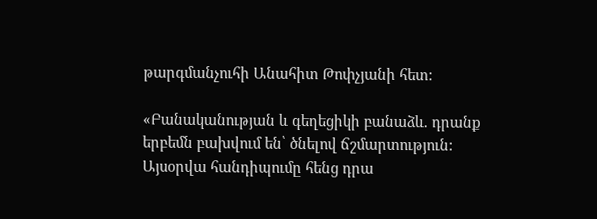թարգմանչուհի Անահիտ Թոփչյանի հետ:

«Բանականության և գեղեցիկի բանաձև. դրանք երբեմն բախվում են՝ ծնելով ճշմարտություն: Այսօրվա հանդիպումը հենց դրա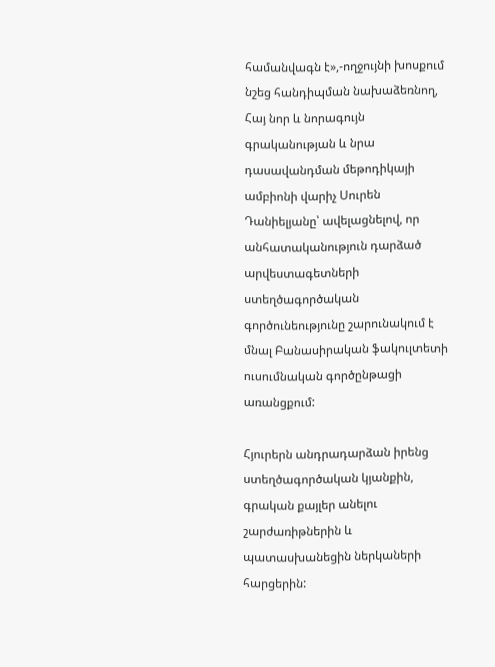համանվագն է»,-ողջույնի խոսքում նշեց հանդիպման նախաձեռնող, Հայ նոր և նորագույն գրականության և նրա դասավանդման մեթոդիկայի ամբիոնի վարիչ Սուրեն Դանիելյանը՝ ավելացնելով, որ անհատականություն դարձած արվեստագետների ստեղծագործական գործունեությունը շարունակում է մնալ Բանասիրական ֆակուլտետի ուսումնական գործընթացի առանցքում:

Հյուրերն անդրադարձան իրենց ստեղծագործական կյանքին, գրական քայլեր անելու շարժառիթներին և պատասխանեցին ներկաների հարցերին: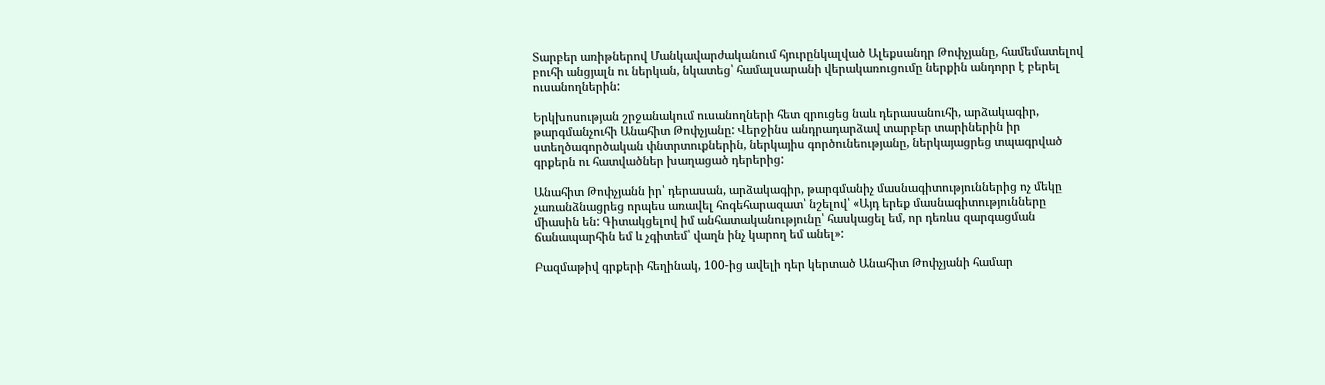Տարբեր առիթներով Մանկավարժականում հյուրընկալված Ալեքսանդր Թոփչյանը, համեմատելով բուհի անցյալն ու ներկան, նկատեց՝ համալսարանի վերակառուցումը ներքին անդորր է բերել ուսանողներին:

Երկխոսության շրջանակում ուսանողների հետ զրուցեց նաև դերասանուհի, արձակագիր, թարգմանչուհի Անահիտ Թոփչյանը: Վերջինս անդրադարձավ տարբեր տարիներին իր ստեղծագործական փնտրտուքներին, ներկայիս գործունեությանը, ներկայացրեց տպագրված գրքերն ու հատվածներ խաղացած դերերից:

Անահիտ Թոփչյանն իր՝ դերասան, արձակագիր, թարգմանիչ մասնագիտություններից ոչ մեկը չառանձնացրեց որպես առավել հոգեհարազատ՝ նշելով՝ «Այդ երեք մասնագիտությունները միասին են: Գիտակցելով իմ անհատականությունը՝ հասկացել եմ, որ դեռևս զարգացման ճանապարհին եմ և չգիտեմ՝ վաղն ինչ կարող եմ անել»:

Բազմաթիվ գրքերի հեղինակ, 100-ից ավելի դեր կերտած Անահիտ Թոփչյանի համար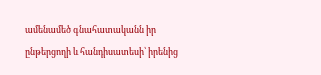ամենամեծ գնահատականն իր ընթերցողի և հանդիսատեսի՝ իրենից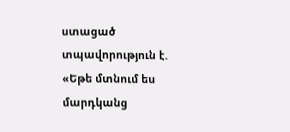ստացած տպավորություն է. «Եթե մտնում ես մարդկանց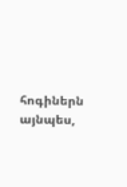հոգիներն այնպես,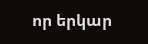որ երկար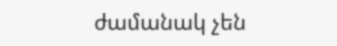ժամանակ չեն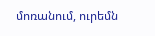մոռանում, ուրեմն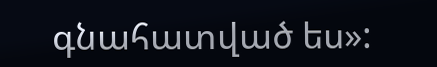գնահատված ես»: